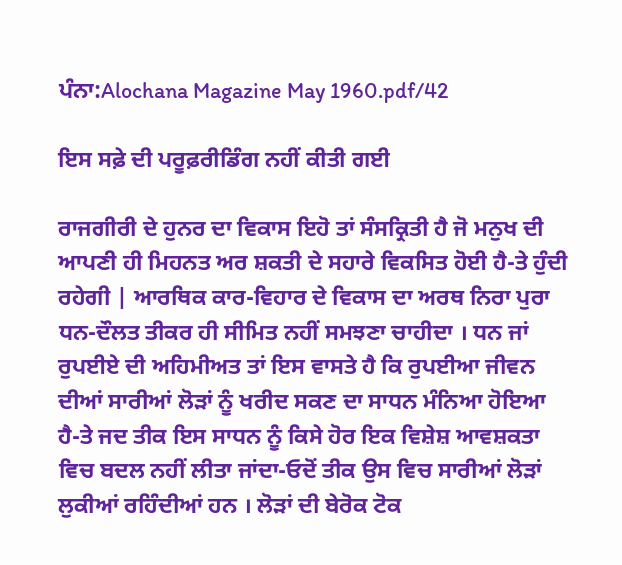ਪੰਨਾ:Alochana Magazine May 1960.pdf/42

ਇਸ ਸਫ਼ੇ ਦੀ ਪਰੂਫ਼ਰੀਡਿੰਗ ਨਹੀਂ ਕੀਤੀ ਗਈ

ਰਾਜਗੀਰੀ ਦੇ ਹੁਨਰ ਦਾ ਵਿਕਾਸ ਇਹੋ ਤਾਂ ਸੰਸਕ੍ਰਿਤੀ ਹੈ ਜੋ ਮਨੁਖ ਦੀ ਆਪਣੀ ਹੀ ਮਿਹਨਤ ਅਰ ਸ਼ਕਤੀ ਦੇ ਸਹਾਰੇ ਵਿਕਸਿਤ ਹੋਈ ਹੈ-ਤੇ ਹੁੰਦੀ ਰਹੇਗੀ | ਆਰਥਿਕ ਕਾਰ-ਵਿਹਾਰ ਦੇ ਵਿਕਾਸ ਦਾ ਅਰਥ ਨਿਰਾ ਪੁਰਾ ਧਨ-ਦੌਲਤ ਤੀਕਰ ਹੀ ਸੀਮਿਤ ਨਹੀਂ ਸਮਝਣਾ ਚਾਹੀਦਾ । ਧਨ ਜਾਂ ਰੁਪਈਏ ਦੀ ਅਹਿਮੀਅਤ ਤਾਂ ਇਸ ਵਾਸਤੇ ਹੈ ਕਿ ਰੁਪਈਆ ਜੀਵਨ ਦੀਆਂ ਸਾਰੀਆਂ ਲੋੜਾਂ ਨੂੰ ਖਰੀਦ ਸਕਣ ਦਾ ਸਾਧਨ ਮੰਨਿਆ ਹੋਇਆ ਹੈ-ਤੇ ਜਦ ਤੀਕ ਇਸ ਸਾਧਨ ਨੂੰ ਕਿਸੇ ਹੋਰ ਇਕ ਵਿਸ਼ੇਸ਼ ਆਵਸ਼ਕਤਾ ਵਿਚ ਬਦਲ ਨਹੀਂ ਲੀਤਾ ਜਾਂਦਾ-ਓਦੋਂ ਤੀਕ ਉਸ ਵਿਚ ਸਾਰੀਆਂ ਲੋੜਾਂ ਲੁਕੀਆਂ ਰਹਿੰਦੀਆਂ ਹਨ । ਲੋੜਾਂ ਦੀ ਬੇਰੋਕ ਟੋਕ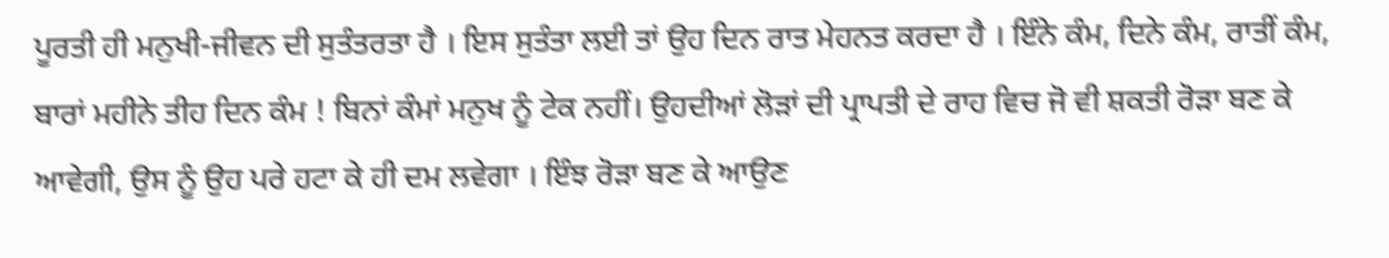ਪੂਰਤੀ ਹੀ ਮਨੁਖੀ-ਜੀਵਨ ਦੀ ਸੁਤੰਤਰਤਾ ਹੈ । ਇਸ ਸੁਤੰਤਾ ਲਈ ਤਾਂ ਉਹ ਦਿਨ ਰਾਤ ਮੇਹਨਤ ਕਰਦਾ ਹੈ । ਇੰਨੇ ਕੰਮ, ਦਿਨੇ ਕੰਮ, ਰਾਤੀਂ ਕੰਮ, ਬਾਰਾਂ ਮਹੀਨੇ ਤੀਹ ਦਿਨ ਕੰਮ ! ਬਿਨਾਂ ਕੰਮਾਂ ਮਨੁਖ ਨੂੰ ਟੇਕ ਨਹੀਂ। ਉਹਦੀਆਂ ਲੋੜਾਂ ਦੀ ਪ੍ਰਾਪਤੀ ਦੇ ਰਾਹ ਵਿਚ ਜੋ ਵੀ ਸ਼ਕਤੀ ਰੋੜਾ ਬਣ ਕੇ ਆਵੇਗੀ, ਉਸ ਨੂੰ ਉਹ ਪਰੇ ਹਟਾ ਕੇ ਹੀ ਦਮ ਲਵੇਗਾ । ਇੰਝ ਰੋੜਾ ਬਣ ਕੇ ਆਉਣ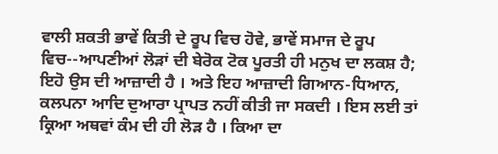ਵਾਲੀ ਸ਼ਕਤੀ ਭਾਵੇਂ ਕਿਤੀ ਦੇ ਰੂਪ ਵਿਚ ਹੋਵੇ, ਭਾਵੇਂ ਸਮਾਜ ਦੇ ਰੂਪ ਵਿਚ--ਆਪਣੀਆਂ ਲੋੜਾਂ ਦੀ ਬੇਰੋਕ ਟੋਕ ਪੂਰਤੀ ਹੀ ਮਨੁਖ ਦਾ ਲਕਸ਼ ਹੈ; ਇਹੋ ਉਸ ਦੀ ਆਜ਼ਾਦੀ ਹੈ । ਅਤੇ ਇਹ ਆਜ਼ਾਦੀ ਗਿਆਨ-ਧਿਆਨ, ਕਲਪਨਾ ਆਦਿ ਦੁਆਰਾ ਪ੍ਰਾਪਤ ਨਹੀਂ ਕੀਤੀ ਜਾ ਸਕਦੀ । ਇਸ ਲਈ ਤਾਂ ਕ੍ਰਿਆ ਅਥਵਾਂ ਕੰਮ ਦੀ ਹੀ ਲੋੜ ਹੈ । ਕਿਆ ਦਾ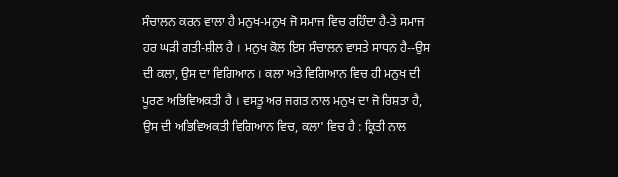ਸੰਚਾਲਨ ਕਰਨ ਵਾਲਾ ਹੈ ਮਨੁਖ-ਮਨੁਖ ਜੋ ਸਮਾਜ ਵਿਚ ਰਹਿੰਦਾ ਹੈ-ਤੇ ਸਮਾਜ ਹਰ ਘੜੀ ਗਤੀ-ਸ਼ੀਲ ਹੈ । ਮਨੁਖ ਕੋਲ ਇਸ ਸੰਚਾਲਨ ਵਾਸਤੇ ਸਾਧਨ ਹੈ--ਉਸ ਦੀ ਕਲਾ, ਉਸ ਦਾ ਵਿਗਿਆਨ । ਕਲਾ ਅਤੇ ਵਿਗਿਆਨ ਵਿਚ ਹੀ ਮਨੁਖ ਦੀ ਪੂਰਣ ਅਭਿਵਿਅਕਤੀ ਹੈ । ਵਸਤੂ ਅਰ ਜਗਤ ਨਾਲ ਮਨੁਖ ਦਾ ਜੋ ਰਿਸ਼ਤਾ ਹੈ, ਉਸ ਦੀ ਅਭਿਵਿਅਕਤੀ ਵਿਗਿਆਨ ਵਿਚ, ਕਲਾ' ਵਿਚ ਹੈ : ਕ੍ਰਿਤੀ ਨਾਲ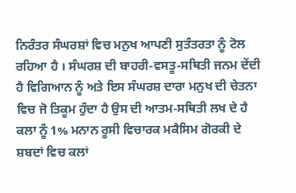ਨਿਰੰਤਰ ਸੰਘਰਸ਼ਾਂ ਵਿਚ ਮਨੁਖ ਆਪਣੀ ਸੁਤੰਤਰਤਾ ਨੂੰ ਟੋਲ ਰਹਿਆ ਹੈ । ਸੰਘਰਸ਼ ਦੀ ਬਾਹਰੀ-ਵਸਤੂ-ਸਥਿਤੀ ਜਨਮ ਦੇਂਦੀ ਹੈ ਵਿਗਿਆਨ ਨੂੰ ਅਤੇ ਇਸ ਸੰਘਰਸ਼ ਦਾਰਾ ਮਨੁਖ ਦੀ ਚੇਤਨਾ ਵਿਚ ਜੋ ਤਿਕੂਮ ਹੁੰਦਾ ਹੈ ਉਸ ਦੀ ਆਤਮ-ਸਥਿਤੀ ਲਖ ਦੇ ਹੈ ਕਲਾ ਨੂੰ 1% ਮਨਾਨ ਰੂਸੀ ਵਿਚਾਰਕ ਮਕੈਸਿਮ ਗੋਰਕੀ ਦੇ ਸ਼ਬਦਾਂ ਵਿਚ ਕਲਾਂ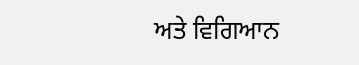ਅਤੇ ਵਿਗਿਆਨ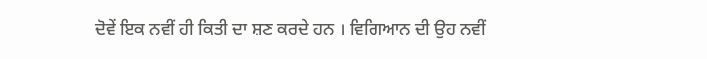ਦੋਵੇਂ ਇਕ ਨਵੀਂ ਹੀ ਕਿਤੀ ਦਾ ਸ਼ਣ ਕਰਦੇ ਹਨ । ਵਿਗਿਆਨ ਦੀ ਉਹ ਨਵੀਂ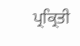ਪ੍ਰਕ੍ਰਿਤੀ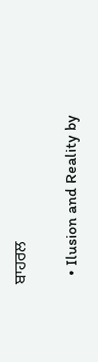ਬਾਹਰਲ

  • Ilusion and Reality by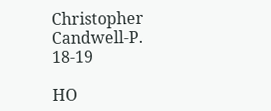Christopher Candwell-P. 18-19

HO